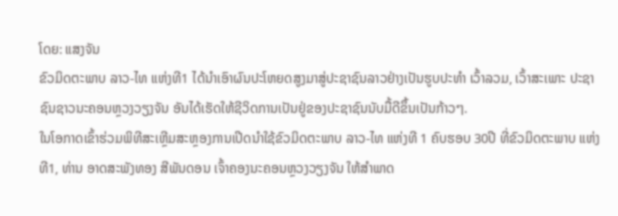ໂດຍ: ແສງຈັນ
ຂົວມິດຕະພາບ ລາວ-ໄທ ແຫ່ງທີ1 ໄດ້ນໍາເອົາຜົນປະໂຫຍດສູງມາສູ່ປະຊາຊົນລາວຢ່າງເປັນຮູບປະທໍາ ເວົ້າລວມ, ເວົ້າສະເພາະ ປະຊາຊົນຊາວນະຄອນຫຼວງວຽງຈັນ ອັນໄດ້ເຮັດໃຫ້ຊີວິດການເປັນຢູ່ຂອງປະຊາຊົນນັບມື້ດີຂຶ້ນເປັນກ້າວໆ.
ໃນໂອກາດເຂົ້າຮ່ວມພິທີສະເຫຼີມສະຫຼອງການເປີດນໍາໃຊ້ຂົວມິດຕະພາບ ລາວ-ໄທ ແຫ່ງທີ 1 ຄົບຮອບ 30ປີ ທີ່ຂົວມິດຕະພາບ ແຫ່ງທີ1, ທ່ານ ອາດສະພັງທອງ ສີພັນດອນ ເຈົ້າຄອງນະຄອນຫຼວງວຽງຈັນ ໃຫ້ສໍາພາດ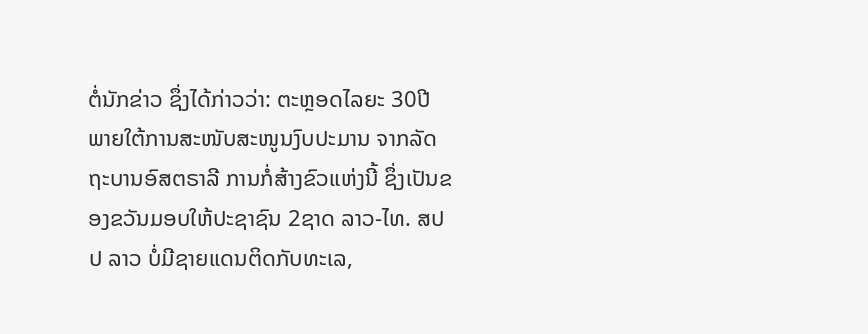ຕໍ່ນັກຂ່າວ ຊຶ່ງໄດ້ກ່າວວ່າ: ຕະຫຼອດໄລຍະ 30ປີ ພາຍໃຕ້ການສະໜັບສະໜູນງົບປະມານ ຈາກລັດຖະບານອົສຕຣາລີ ການກໍ່ສ້າງຂົວແຫ່ງນີ້ ຊຶ່ງເປັນຂອງຂວັນມອບໃຫ້ປະຊາຊົນ 2ຊາດ ລາວ-ໄທ. ສປປ ລາວ ບໍ່ມີຊາຍແດນຕິດກັບທະເລ,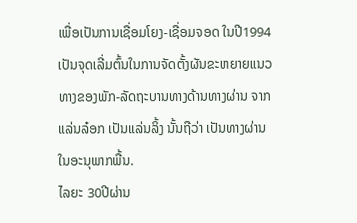ເພື່ອເປັນການເຊື່ອມໂຍງ-ເຊື່ອມຈອດ ໃນປີ1994ເປັນຈຸດເລີ່ມຕົ້ນໃນການຈັດຕັ້ງຜັນຂະຫຍາຍແນວທາງຂອງພັກ-ລັດຖະບານທາງດ້ານທາງຜ່ານ ຈາກແລ່ນລ໋ອກ ເປັນແລ່ນລິ້ງ ນັ້ນຖືວ່າ ເປັນທາງຜ່ານໃນອະນຸພາກພື້ນ.
ໄລຍະ 30ປີຜ່ານ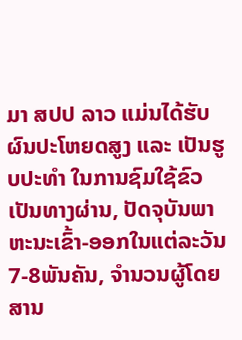ມາ ສປປ ລາວ ແມ່ນໄດ້ຮັບຜົນປະໂຫຍດສູງ ແລະ ເປັນຮູບປະທໍາ ໃນການຊົມໃຊ້ຂົວເປັນທາງຜ່ານ, ປັດຈຸບັນພາຫະນະເຂົ້າ-ອອກໃນແຕ່ລະວັນ 7-8ພັນຄັນ, ຈໍານວນຜູ້ໂດຍສານ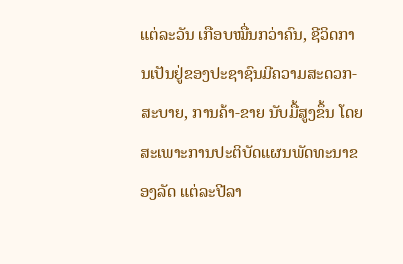ແຕ່ລະວັນ ເກືອບໝື່ນກວ່າຄົນ, ຊີວິດການເປັນຢູ່ຂອງປະຊາຊົນມີຄວາມສະດວກ-ສະບາຍ, ການຄ້າ-ຂາຍ ນັບມື້ສູງຂຶ້ນ ໂດຍສະເພາະການປະຕິບັດແຜນພັດທະນາຂອງລັດ ແຕ່ລະປີລາ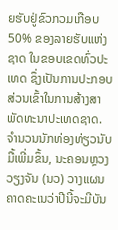ຍຮັບຢູ່ຂົວກວມເກືອບ 50% ຂອງລາຍຮັບແຫ່ງຊາດ ໃນຂອບເຂດທົ່ວປະເທດ ຊຶ່ງເປັນການປະກອບສ່ວນເຂົ້າໃນການສ້າງສາພັດທະນາປະເທດຊາດ. ຈໍານວນນັກທ່ອງທ່ຽວນັບມື້ເພີ່ມຂຶ້ນ, ນະຄອນຫຼວງວຽງຈັນ (ນວ) ວາງແຜນຄາດຄະເນວ່າປີນີ້ຈະມີບັນ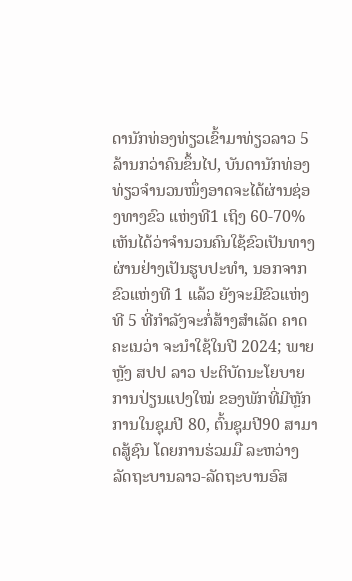ດານັກທ່ອງທ່ຽວເຂົ້າມາທ່ຽວລາວ 5 ລ້ານກວ່າຄົນຂຶ້ນໄປ, ບັນດານັກທ່ອງທ່ຽວຈໍານວນໜຶ່ງອາດຈະໄດ້ຜ່ານຊ່ອງທາງຂົວ ແຫ່ງທີ1 ເຖິງ 60-70% ເຫັນໄດ້ວ່າຈໍານວນຄົນໃຊ້ຂົວເປັນທາງຜ່ານຢ່າງເປັນຮູບປະທໍາ, ນອກຈາກຂົວແຫ່ງທີ 1 ແລ້ວ ຍັງຈະມີຂົວແຫ່ງທີ 5 ທີ່ກໍາລັງຈະກໍ່ສ້າງສໍາເລັດ ຄາດຄະເນວ່າ ຈະນໍາໃຊ້ໃນປີ 2024; ພາຍຫຼັງ ສປປ ລາວ ປະຕິບັດນະໂຍບາຍການປ່ຽນແປງໃໝ່ ຂອງພັກທີ່ມີຫຼັກການໃນຊຸມປີ 80, ຕົ້ນຊຸມປີ90 ສາມາດສູ້ຊົນ ໂດຍການຮ່ວມມື ລະຫວ່າງ ລັດຖະບານລາວ-ລັດຖະບານອົສ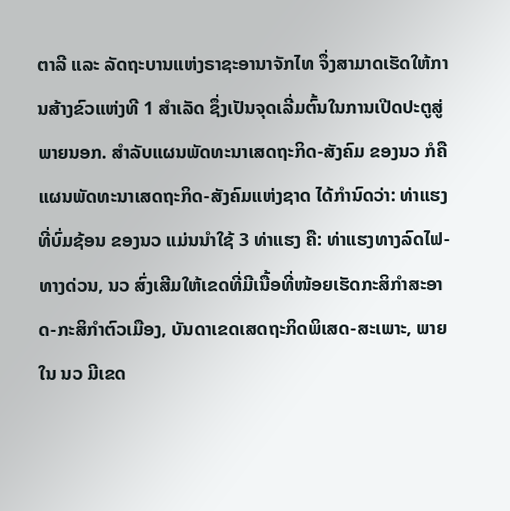ຕາລີ ແລະ ລັດຖະບານແຫ່ງຣາຊະອານາຈັກໄທ ຈຶ່ງສາມາດເຮັດໃຫ້ການສ້າງຂົວແຫ່ງທີ 1 ສໍາເລັດ ຊຶ່ງເປັນຈຸດເລີ່ມຕົ້ນໃນການເປີດປະຕູສູ່ພາຍນອກ. ສໍາລັບແຜນພັດທະນາເສດຖະກິດ-ສັງຄົມ ຂອງນວ ກໍຄື ແຜນພັດທະນາເສດຖະກິດ-ສັງຄົມແຫ່ງຊາດ ໄດ້ກໍານົດວ່າ: ທ່າແຮງທີ່ບົ່ມຊ້ອນ ຂອງນວ ແມ່ນນໍາໃຊ້ 3 ທ່າແຮງ ຄື: ທ່າແຮງທາງລົດໄຟ-ທາງດ່ວນ, ນວ ສົ່ງເສີມໃຫ້ເຂດທີ່ມີເນື້ອທີ່ໜ້ອຍເຮັດກະສິກໍາສະອາດ-ກະສິກໍາຕົວເມືອງ, ບັນດາເຂດເສດຖະກິດພິເສດ-ສະເພາະ, ພາຍໃນ ນວ ມີເຂດ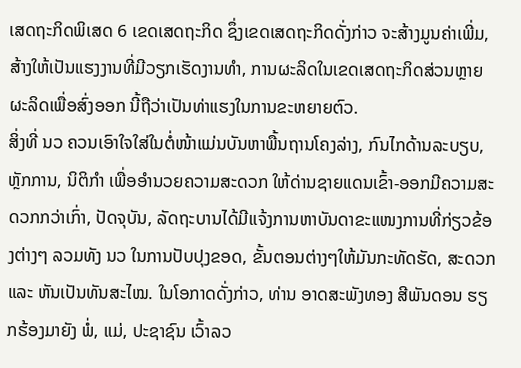ເສດຖະກິດພິເສດ 6 ເຂດເສດຖະກິດ ຊຶ່ງເຂດເສດຖະກິດດັ່ງກ່າວ ຈະສ້າງມູນຄ່າເພີ່ມ, ສ້າງໃຫ້ເປັນແຮງງານທີ່ມີວຽກເຮັດງານທໍາ, ການຜະລິດໃນເຂດເສດຖະກິດສ່ວນຫຼາຍຜະລິດເພື່ອສົ່ງອອກ ນີ້ຖືວ່າເປັນທ່າແຮງໃນການຂະຫຍາຍຕົວ.
ສິ່ງທີ່ ນວ ຄວນເອົາໃຈໃສ່ໃນຕໍ່ໜ້າແມ່ນບັນຫາພື້ນຖານໂຄງລ່າງ, ກົນໄກດ້ານລະບຽບ, ຫຼັກການ, ນິຕິກໍາ ເພື່ອອໍານວຍຄວາມສະດວກ ໃຫ້ດ່ານຊາຍແດນເຂົ້າ-ອອກມີຄວາມສະດວກກວ່າເກົ່າ, ປັດຈຸບັນ, ລັດຖະບານໄດ້ມີແຈ້ງການຫາບັນດາຂະແໜງການທີ່ກ່ຽວຂ້ອງຕ່າງໆ ລວມທັງ ນວ ໃນການປັບປຸງຂອດ, ຂັ້ນຕອນຕ່າງໆໃຫ້ມັນກະທັດຮັດ, ສະດວກ ແລະ ຫັນເປັນທັນສະໄໝ. ໃນໂອກາດດັ່ງກ່າວ, ທ່ານ ອາດສະພັງທອງ ສີພັນດອນ ຮຽກຮ້ອງມາຍັງ ພໍ່, ແມ່, ປະຊາຊົນ ເວົ້າລວ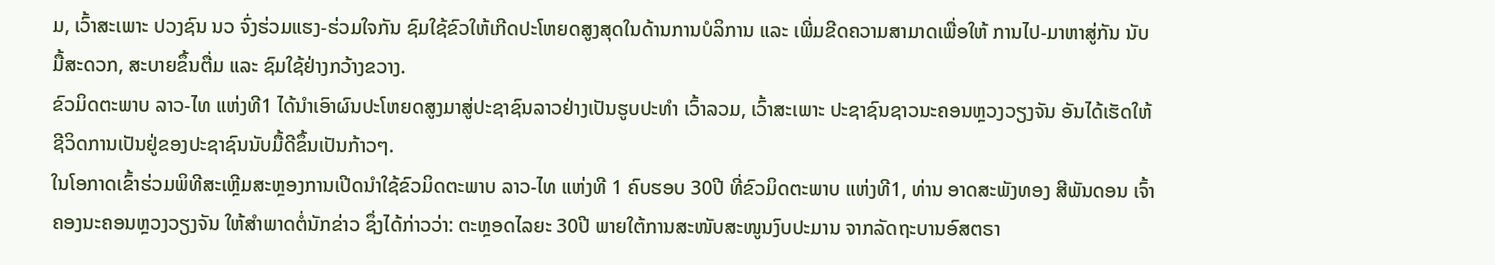ມ, ເວົ້າສະເພາະ ປວງຊົນ ນວ ຈົ່ງຮ່ວມແຮງ-ຮ່ວມໃຈກັນ ຊົມໃຊ້ຂົວໃຫ້ເກີດປະໂຫຍດສູງສຸດໃນດ້ານການບໍລິການ ແລະ ເພີ່ມຂີດຄວາມສາມາດເພື່ອໃຫ້ ການໄປ-ມາຫາສູ່ກັນ ນັບມື້ສະດວກ, ສະບາຍຂຶ້ນຕື່ມ ແລະ ຊົມໃຊ້ຢ່າງກວ້າງຂວາງ.
ຂົວມິດຕະພາບ ລາວ-ໄທ ແຫ່ງທີ1 ໄດ້ນໍາເອົາຜົນປະໂຫຍດສູງມາສູ່ປະຊາຊົນລາວຢ່າງເປັນຮູບປະທໍາ ເວົ້າລວມ, ເວົ້າສະເພາະ ປະຊາຊົນຊາວນະຄອນຫຼວງວຽງຈັນ ອັນໄດ້ເຮັດໃຫ້ຊີວິດການເປັນຢູ່ຂອງປະຊາຊົນນັບມື້ດີຂຶ້ນເປັນກ້າວໆ.
ໃນໂອກາດເຂົ້າຮ່ວມພິທີສະເຫຼີມສະຫຼອງການເປີດນໍາໃຊ້ຂົວມິດຕະພາບ ລາວ-ໄທ ແຫ່ງທີ 1 ຄົບຮອບ 30ປີ ທີ່ຂົວມິດຕະພາບ ແຫ່ງທີ1, ທ່ານ ອາດສະພັງທອງ ສີພັນດອນ ເຈົ້າຄອງນະຄອນຫຼວງວຽງຈັນ ໃຫ້ສໍາພາດຕໍ່ນັກຂ່າວ ຊຶ່ງໄດ້ກ່າວວ່າ: ຕະຫຼອດໄລຍະ 30ປີ ພາຍໃຕ້ການສະໜັບສະໜູນງົບປະມານ ຈາກລັດຖະບານອົສຕຣາ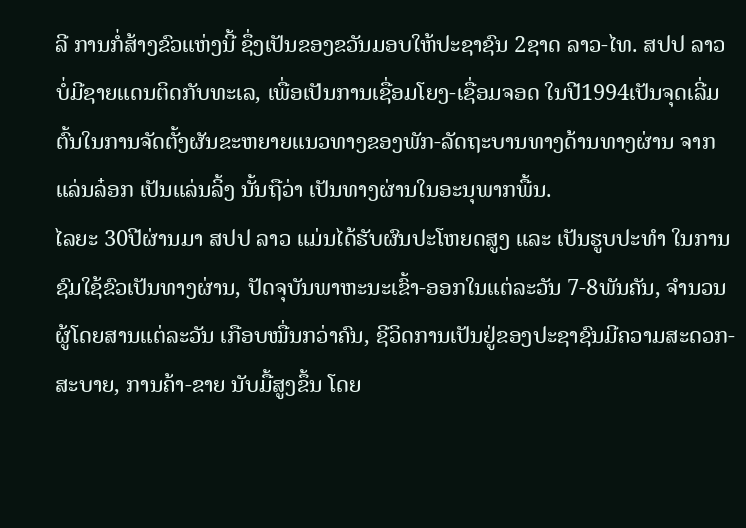ລີ ການກໍ່ສ້າງຂົວແຫ່ງນີ້ ຊຶ່ງເປັນຂອງຂວັນມອບໃຫ້ປະຊາຊົນ 2ຊາດ ລາວ-ໄທ. ສປປ ລາວ ບໍ່ມີຊາຍແດນຕິດກັບທະເລ, ເພື່ອເປັນການເຊື່ອມໂຍງ-ເຊື່ອມຈອດ ໃນປີ1994ເປັນຈຸດເລີ່ມຕົ້ນໃນການຈັດຕັ້ງຜັນຂະຫຍາຍແນວທາງຂອງພັກ-ລັດຖະບານທາງດ້ານທາງຜ່ານ ຈາກແລ່ນລ໋ອກ ເປັນແລ່ນລິ້ງ ນັ້ນຖືວ່າ ເປັນທາງຜ່ານໃນອະນຸພາກພື້ນ.
ໄລຍະ 30ປີຜ່ານມາ ສປປ ລາວ ແມ່ນໄດ້ຮັບຜົນປະໂຫຍດສູງ ແລະ ເປັນຮູບປະທໍາ ໃນການຊົມໃຊ້ຂົວເປັນທາງຜ່ານ, ປັດຈຸບັນພາຫະນະເຂົ້າ-ອອກໃນແຕ່ລະວັນ 7-8ພັນຄັນ, ຈໍານວນຜູ້ໂດຍສານແຕ່ລະວັນ ເກືອບໝື່ນກວ່າຄົນ, ຊີວິດການເປັນຢູ່ຂອງປະຊາຊົນມີຄວາມສະດວກ-ສະບາຍ, ການຄ້າ-ຂາຍ ນັບມື້ສູງຂຶ້ນ ໂດຍ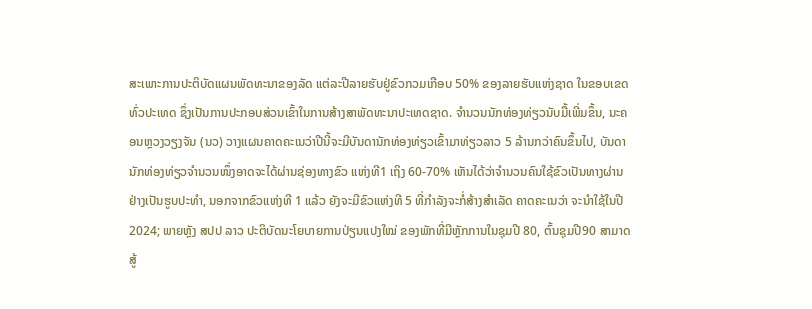ສະເພາະການປະຕິບັດແຜນພັດທະນາຂອງລັດ ແຕ່ລະປີລາຍຮັບຢູ່ຂົວກວມເກືອບ 50% ຂອງລາຍຮັບແຫ່ງຊາດ ໃນຂອບເຂດທົ່ວປະເທດ ຊຶ່ງເປັນການປະກອບສ່ວນເຂົ້າໃນການສ້າງສາພັດທະນາປະເທດຊາດ. ຈໍານວນນັກທ່ອງທ່ຽວນັບມື້ເພີ່ມຂຶ້ນ, ນະຄອນຫຼວງວຽງຈັນ (ນວ) ວາງແຜນຄາດຄະເນວ່າປີນີ້ຈະມີບັນດານັກທ່ອງທ່ຽວເຂົ້າມາທ່ຽວລາວ 5 ລ້ານກວ່າຄົນຂຶ້ນໄປ, ບັນດານັກທ່ອງທ່ຽວຈໍານວນໜຶ່ງອາດຈະໄດ້ຜ່ານຊ່ອງທາງຂົວ ແຫ່ງທີ1 ເຖິງ 60-70% ເຫັນໄດ້ວ່າຈໍານວນຄົນໃຊ້ຂົວເປັນທາງຜ່ານຢ່າງເປັນຮູບປະທໍາ, ນອກຈາກຂົວແຫ່ງທີ 1 ແລ້ວ ຍັງຈະມີຂົວແຫ່ງທີ 5 ທີ່ກໍາລັງຈະກໍ່ສ້າງສໍາເລັດ ຄາດຄະເນວ່າ ຈະນໍາໃຊ້ໃນປີ 2024; ພາຍຫຼັງ ສປປ ລາວ ປະຕິບັດນະໂຍບາຍການປ່ຽນແປງໃໝ່ ຂອງພັກທີ່ມີຫຼັກການໃນຊຸມປີ 80, ຕົ້ນຊຸມປີ90 ສາມາດສູ້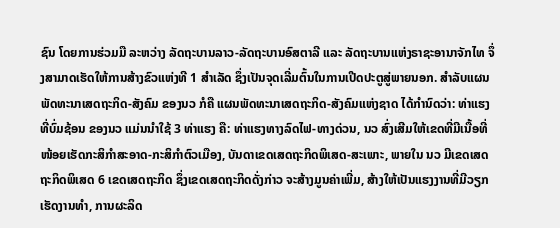ຊົນ ໂດຍການຮ່ວມມື ລະຫວ່າງ ລັດຖະບານລາວ-ລັດຖະບານອົສຕາລີ ແລະ ລັດຖະບານແຫ່ງຣາຊະອານາຈັກໄທ ຈຶ່ງສາມາດເຮັດໃຫ້ການສ້າງຂົວແຫ່ງທີ 1 ສໍາເລັດ ຊຶ່ງເປັນຈຸດເລີ່ມຕົ້ນໃນການເປີດປະຕູສູ່ພາຍນອກ. ສໍາລັບແຜນພັດທະນາເສດຖະກິດ-ສັງຄົມ ຂອງນວ ກໍຄື ແຜນພັດທະນາເສດຖະກິດ-ສັງຄົມແຫ່ງຊາດ ໄດ້ກໍານົດວ່າ: ທ່າແຮງທີ່ບົ່ມຊ້ອນ ຂອງນວ ແມ່ນນໍາໃຊ້ 3 ທ່າແຮງ ຄື: ທ່າແຮງທາງລົດໄຟ-ທາງດ່ວນ, ນວ ສົ່ງເສີມໃຫ້ເຂດທີ່ມີເນື້ອທີ່ໜ້ອຍເຮັດກະສິກໍາສະອາດ-ກະສິກໍາຕົວເມືອງ, ບັນດາເຂດເສດຖະກິດພິເສດ-ສະເພາະ, ພາຍໃນ ນວ ມີເຂດເສດຖະກິດພິເສດ 6 ເຂດເສດຖະກິດ ຊຶ່ງເຂດເສດຖະກິດດັ່ງກ່າວ ຈະສ້າງມູນຄ່າເພີ່ມ, ສ້າງໃຫ້ເປັນແຮງງານທີ່ມີວຽກເຮັດງານທໍາ, ການຜະລິດ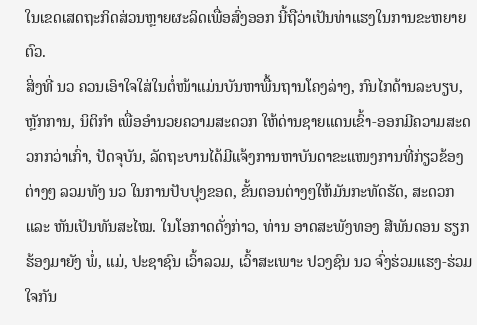ໃນເຂດເສດຖະກິດສ່ວນຫຼາຍຜະລິດເພື່ອສົ່ງອອກ ນີ້ຖືວ່າເປັນທ່າແຮງໃນການຂະຫຍາຍຕົວ.
ສິ່ງທີ່ ນວ ຄວນເອົາໃຈໃສ່ໃນຕໍ່ໜ້າແມ່ນບັນຫາພື້ນຖານໂຄງລ່າງ, ກົນໄກດ້ານລະບຽບ, ຫຼັກການ, ນິຕິກໍາ ເພື່ອອໍານວຍຄວາມສະດວກ ໃຫ້ດ່ານຊາຍແດນເຂົ້າ-ອອກມີຄວາມສະດວກກວ່າເກົ່າ, ປັດຈຸບັນ, ລັດຖະບານໄດ້ມີແຈ້ງການຫາບັນດາຂະແໜງການທີ່ກ່ຽວຂ້ອງຕ່າງໆ ລວມທັງ ນວ ໃນການປັບປຸງຂອດ, ຂັ້ນຕອນຕ່າງໆໃຫ້ມັນກະທັດຮັດ, ສະດວກ ແລະ ຫັນເປັນທັນສະໄໝ. ໃນໂອກາດດັ່ງກ່າວ, ທ່ານ ອາດສະພັງທອງ ສີພັນດອນ ຮຽກຮ້ອງມາຍັງ ພໍ່, ແມ່, ປະຊາຊົນ ເວົ້າລວມ, ເວົ້າສະເພາະ ປວງຊົນ ນວ ຈົ່ງຮ່ວມແຮງ-ຮ່ວມໃຈກັນ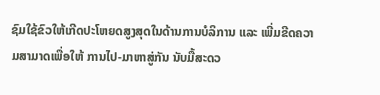ຊົມໃຊ້ຂົວໃຫ້ເກີດປະໂຫຍດສູງສຸດໃນດ້ານການບໍລິການ ແລະ ເພີ່ມຂີດຄວາມສາມາດເພື່ອໃຫ້ ການໄປ-ມາຫາສູ່ກັນ ນັບມື້ສະດວ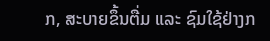ກ, ສະບາຍຂຶ້ນຕື່ມ ແລະ ຊົມໃຊ້ຢ່າງກ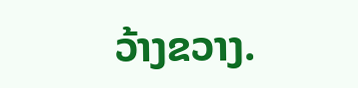ວ້າງຂວາງ.